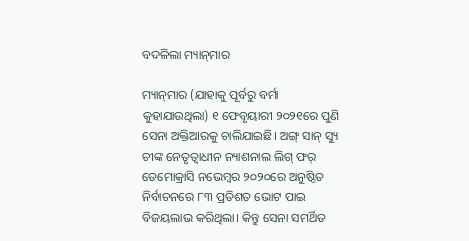ବଦଳିଲା ମ୍ୟାନ୍‌ମାର

ମ୍ୟାନ୍‌ମାର (ଯାହାକୁ ପୂର୍ବରୁ ବର୍ମା କୁହାଯାଉଥିଲା) ୧ ଫେବୃୟାରୀ ୨୦୨୧ରେ ପୁଣି ସେନା ଅକ୍ତିଆରକୁ ଚାଲିଯାଇଛି। ଅଙ୍ଗ୍‌ ସାନ୍‌ ସ୍ୟୁ ଚୀଙ୍କ ନେତୃତ୍ୱାଧୀନ ନ୍ୟାଶନାଲ ଲିଗ୍‌ ଫର୍‌ ଡେମୋକ୍ରାସି ନଭେମ୍ବର ୨୦୨୦ରେ ଅନୁଷ୍ଠିତ ନିର୍ବାଚନରେ ୮୩ ପ୍ରତିଶତ ଭୋଟ ପାଇ ବିଜୟଲାଭ କରିଥିଲା। କିନ୍ତୁ ସେନା ସମର୍ଥିତ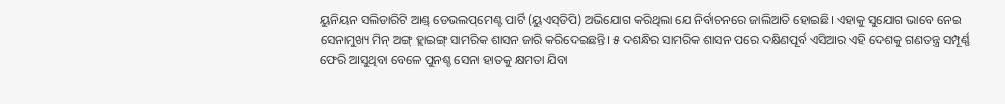ୟୁନିୟନ ସଲିଡାରିଟି ଆଣ୍ଡ୍‌ ଡେଭଲପ୍‌ମେଣ୍ଟ ପାର୍ଟି (ୟୁଏସ୍‌ଡିପି) ଅଭିଯୋଗ କରିଥିଲା ଯେ ନିର୍ବାଚନରେ ଜାଲିଆତି ହୋଇଛି। ଏହାକୁ ସୁଯୋଗ ଭାବେ ନେଇ ସେନାମୁଖ୍ୟ ମିନ୍‌ ଅଙ୍ଗ୍‌ ହ୍ଲାଇଙ୍ଗ୍‌ ସାମରିକ ଶାସନ ଜାରି କରିଦେଇଛନ୍ତି। ୫ ଦଶନ୍ଧିର ସାମରିକ ଶାସନ ପରେ ଦକ୍ଷିଣପୂର୍ବ ଏସିଆର ଏହି ଦେଶକୁ ଗଣତନ୍ତ୍ର ସମ୍ପୂର୍ଣ୍ଣ ଫେରି ଆସୁଥିବା ବେଳେ ପୁନଶ୍ଚ ସେନା ହାତକୁ କ୍ଷମତା ଯିବା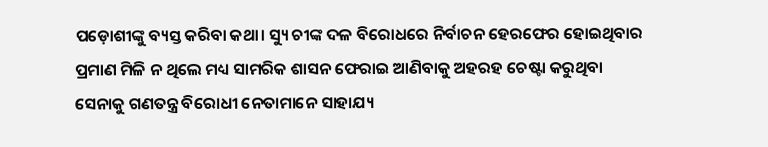ପଡ଼ୋଶୀଙ୍କୁ ବ୍ୟସ୍ତ କରିବା କଥା। ସ୍ୟୁ ଚୀଙ୍କ ଦଳ ବିରୋଧରେ ନିର୍ବାଚନ ହେରଫେର ହୋଇଥିବାର ପ୍ରମାଣ ମିଳି ନ ଥିଲେ ମଧ୍ୟ ସାମରିକ ଶାସନ ଫେରାଇ ଆଣିବାକୁ ଅହରହ ଚେଷ୍ଟା କରୁଥିବା ସେନାକୁ ଗଣତନ୍ତ୍ର ବିରୋଧୀ ନେତାମାନେ ସାହାଯ୍ୟ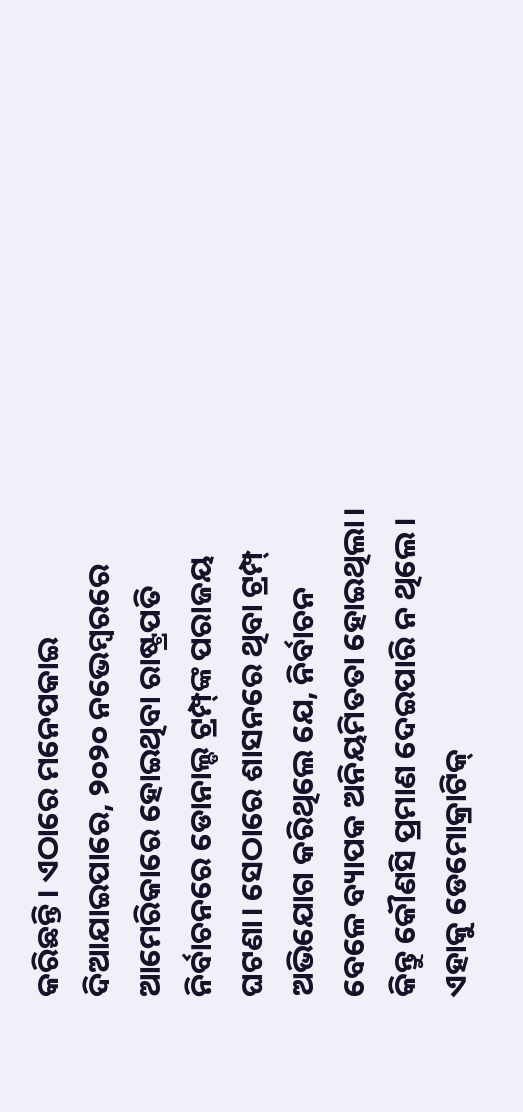କରିଛନ୍ତି। ଏଠାରେ ମନେପକାଇ ଦିଆଯାଇପାରେ, ୨୦୨୦ ନଭେମ୍ବରରେ ଆମେରିକାରେ ହୋଇଥିବା ରାଷ୍ଟ୍ରପତି ନିର୍ବାଚନରେ ଡୋନାଲ୍ଡ ଟ୍ରମ୍ପ୍‌ଙ୍କ ପରାଜୟ ଘଟଣା। ସେଠାରେ ଶାସନରେ ଥିବା ଟ୍ରମ୍ପ୍‌ ଅଭିଯୋଗ କରିଥିଲେ ଯେ, ନିର୍ବାଚନ ବେଳେ ବ୍ୟାପକ ଅନିୟମିତତା ହୋଇଥିଲା। କିନ୍ତୁ କୌଣସି ପ୍ରମାଣ ଦେଇପାରି ନ ଥିଲେ। ଏହାକୁ ଡେମୋକ୍ରାଟିକ୍‌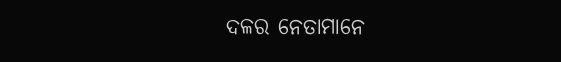ଦଳର ନେତାମାନେ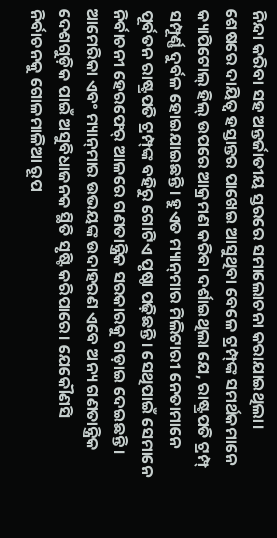ନିନ୍ଦା କରିବା ସହ ଅନ୍ତର୍ଜାତୀୟ ସ୍ତରରେ ସମାଲୋଚନା କରାଯାଇଥିଲା। ଶେଷରେ ଦାୟିତ୍ୱ ହସ୍ତାନ୍ତର ପାଖେଇ ଆସୁଥିବା ବେଳେ ଟ୍ରମ୍ପ୍‌ଙ୍କ ସମର୍ଥକମାନେ କ୍ୟାପିଟୋଲ୍‌ ହିଲ୍‌ ଉପରେ ଆକ୍ରମଣ କରିବା ଦର୍ଶାଇଥିଲା ଯେ, ରାଷ୍ଟ୍ରପତି ଟ୍ରମ୍ପ୍‌ ସମ୍ପୂର୍ଣ୍ଣ ଦୁର୍ବଳ ହୋଇଯାଇଛନ୍ତି। ହୁଏତ ମ୍ୟାନ୍‌ମାର ମିଲିଟାରୀ ନେତାମାନେ ପୂର୍ବତନ ରାଷ୍ଟ୍ରପତି ଟ୍ରମ୍ପ୍‌ଙ୍କ ବହିରୁ ଗୋଟିଏ ପୃଷ୍ଠା ପଢ଼ିଛନ୍ତି। ସେଥିପାଇଁ ସେମାନେ ନିର୍ବାଚନୀ ହେରଫେର୍‌ ଆଳରେ ଗଣତାନ୍ତ୍ରିକ ସରକାରକୁ ଗଡ଼ାଇ ଦେଇଛନ୍ତି। ଆମେରିକା ଏବଂ ମ୍ୟାନ୍‌ମାର ଉଭୟଙ୍କ ଉଦାହରଣ ଏବେ ଅନ୍ୟ ଗଣତାନ୍ତ୍ରିକ ଦେଶଗୁଡ଼ିକ ପାଇଁ ଅସୁବିଧାଜନକ ସ୍ଥିତି ସୃଷ୍ଟି କରିପାରେ। ଯେକୌଣସି ନିର୍ବାଚନକୁ ଗୋଳମାଳିଆ ରୂପ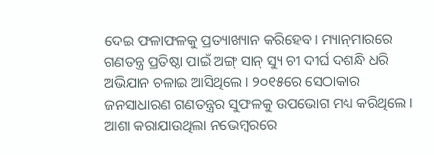ଦେଇ ଫଳାଫଳକୁ ପ୍ରତ୍ୟାଖ୍ୟାନ କରିହେବ। ମ୍ୟାନ୍‌ମାରରେ ଗଣତନ୍ତ୍ର ପ୍ରତିଷ୍ଠା ପାଇଁ ଅଙ୍ଗ୍‌ ସାନ୍‌ ସ୍ୟୁ ଚୀ ଦୀର୍ଘ ଦଶନ୍ଧି ଧରି ଅଭିଯାନ ଚଳାଇ ଆସିଥିଲେ। ୨୦୧୫ରେ ସେଠାକାର ଜନସାଧାରଣ ଗଣତନ୍ତ୍ରର ସୁଫଳକୁ ଉପଭୋଗ ମଧ୍ୟ କରିଥିଲେ। ଆଶା କରାଯାଉଥିଲା ନଭେମ୍ବରରେ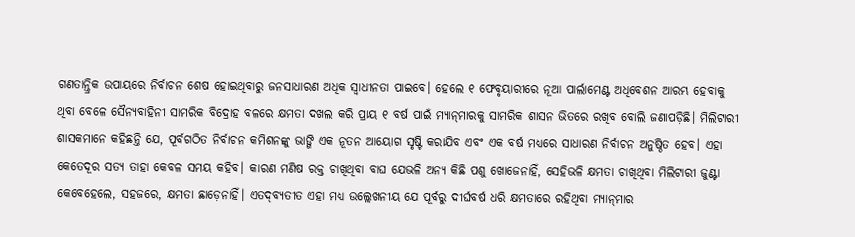ଗଣତାନ୍ତ୍ରିକ ଉପାୟରେ ନିର୍ବାଚନ ଶେଷ ହୋଇଥିବାରୁ ଜନସାଧାରଣ ଅଧିକ ସ୍ବାଧୀନତା ପାଇବେ। ହେଲେ ୧ ଫେବୃୟାରୀରେ ନୂଆ ପାର୍ଲାମେଣ୍ଟ ଅଧିବେଶନ ଆରମ୍ଭ ହେବାକୁ ଥିବା ବେଳେ ସୈନ୍ୟବାହିନୀ ସାମରିକ ବିଦ୍ରୋହ ବଳରେ କ୍ଷମତା ଦଖଲ କରି ପ୍ରାୟ ୧ ବର୍ଷ ପାଇଁ ମ୍ୟାନ୍‌ମାରକୁ ସାମରିକ ଶାସନ ଭିତରେ ରଖିବ ବୋଲି ଜଣାପଡ଼ିଛି। ମିଲିଟାରୀ ଶାସକମାନେ କହିଛନ୍ତି ଯେ, ପୂର୍ବଗଠିତ ନିର୍ବାଚନ କମିଶନଙ୍କୁ ଭାଙ୍ଗି ଏକ ନୂତନ ଆୟୋଗ ସୃଷ୍ଟି କରାଯିବ ଏବଂ ଏକ ବର୍ଷ ମଧ୍ୟରେ ସାଧାରଣ ନିର୍ବାଚନ ଅନୁଷ୍ଠିତ ହେବ। ଏହା କେତେଦୂର ସତ୍ୟ ତାହା କେବଳ ସମୟ କହିବ। କାରଣ ମଣିଷ ରକ୍ତ ଚାଖିଥିବା ବାଘ ଯେଭଳି ଅନ୍ୟ କିଛି ପଶୁ ଖୋଜେନାହିଁ, ସେହିଭଳି କ୍ଷମତା ଚାଖିଥିବା ମିଲିଟାରୀ ଜୁଣ୍ଟା କେବେହେଲେ, ସହଜରେ, କ୍ଷମତା ଛାଡ଼େନାହିଁ। ଏତଦ୍‌ବ୍ୟତୀତ ଏହା ମଧ୍ୟ ଉଲ୍ଲେଖନୀୟ ଯେ ପୂର୍ବରୁ ଦୀର୍ଘବର୍ଷ ଧରି କ୍ଷମତାରେ ରହିଥିବା ମ୍ୟାନ୍‌ମାର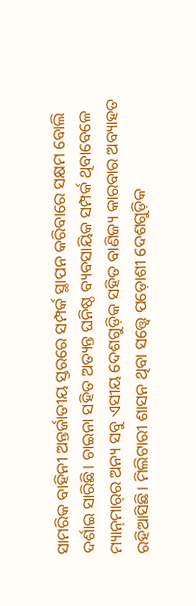ସାମରିକ ବାହିନୀ ଅନ୍ତର୍ଜାତୀୟ ସ୍ତରରେ ସମ୍ପର୍କ ସ୍ଥାପନ କରିବାରେ ସକ୍ଷମ ବୋଲି ଦର୍ଶାଇ ସାରିଛି। ଚାଇନା ସହିତ ଅତ୍ୟନ୍ତ ଘନିଷ୍ଠ ବ୍ୟବସାୟିକ ସମ୍ପର୍କ ଥିବାବେଳେ ମ୍ୟାନ୍‌ମାର୍‌ର ଅନ୍ୟ ସବୁ ଏସୀୟ ଦେଶଗୁଡ଼ିକ ସହିତ ବାଣିଜ୍ୟ କାରବାର ଅବ୍ୟାହତ ରହିଆସିଛି। ମିଲିଟାରୀ ଶାସନ ଥିବା ସତ୍ତ୍ୱେ ପଡ଼ୋଶୀ ଦେଶଗୁଡ଼ିକ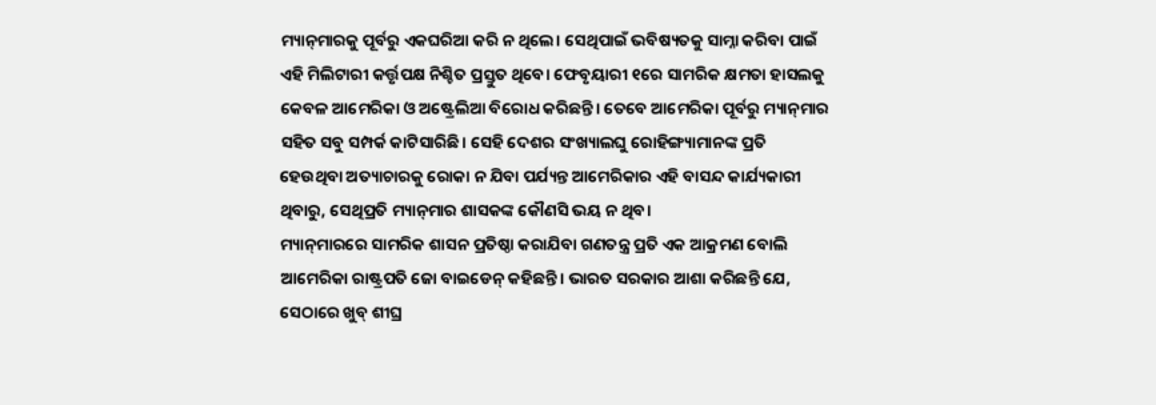ମ୍ୟାନ୍‌ମାରକୁ ପୂର୍ବରୁ ଏକଘରିଆ କରି ନ ଥିଲେ। ସେଥିପାଇଁ ଭବିଷ୍ୟତକୁ ସାମ୍ନା କରିବା ପାଇଁ ଏହି ମିଲିଟାରୀ କର୍ତ୍ତୃପକ୍ଷ ନିଶ୍ଚିତ ପ୍ରସ୍ତୁତ ଥିବେ। ଫେବୃୟାରୀ ୧ରେ ସାମରିକ କ୍ଷମତା ହାସଲକୁ କେବଳ ଆମେରିକା ଓ ଅଷ୍ଟ୍ରେଲିଆ ବିରୋଧ କରିଛନ୍ତି। ତେବେ ଆମେରିକା ପୂର୍ବରୁ ମ୍ୟାନ୍‌ମାର ସହିତ ସବୁ ସମ୍ପର୍କ କାଟିସାରିଛି। ସେହି ଦେଶର ସଂଖ୍ୟାଲଘୁ ରୋହିଙ୍ଗ୍ୟାମାନଙ୍କ ପ୍ରତି ହେଉଥିବା ଅତ୍ୟାଚାରକୁ ରୋକା ନ ଯିବା ପର୍ଯ୍ୟନ୍ତ ଆମେରିକାର ଏହି ବାସନ୍ଦ କାର୍ଯ୍ୟକାରୀ ଥିବାରୁ, ସେଥିପ୍ରତି ମ୍ୟାନ୍‌ମାର ଶାସକଙ୍କ କୌଣସି ଭୟ ନ ଥିବ।
ମ୍ୟାନ୍‌ମାରରେ ସାମରିକ ଶାସନ ପ୍ରତିଷ୍ଠା କରାଯିବା ଗଣତନ୍ତ୍ର ପ୍ରତି ଏକ ଆକ୍ରମଣ ବୋଲି ଆମେରିକା ରାଷ୍ଟ୍ରପତି ଜୋ ବାଇଡେନ୍‌ କହିଛନ୍ତି। ଭାରତ ସରକାର ଆଶା କରିଛନ୍ତି ଯେ, ସେଠାରେ ଖୁବ୍‌ ଶୀଘ୍ର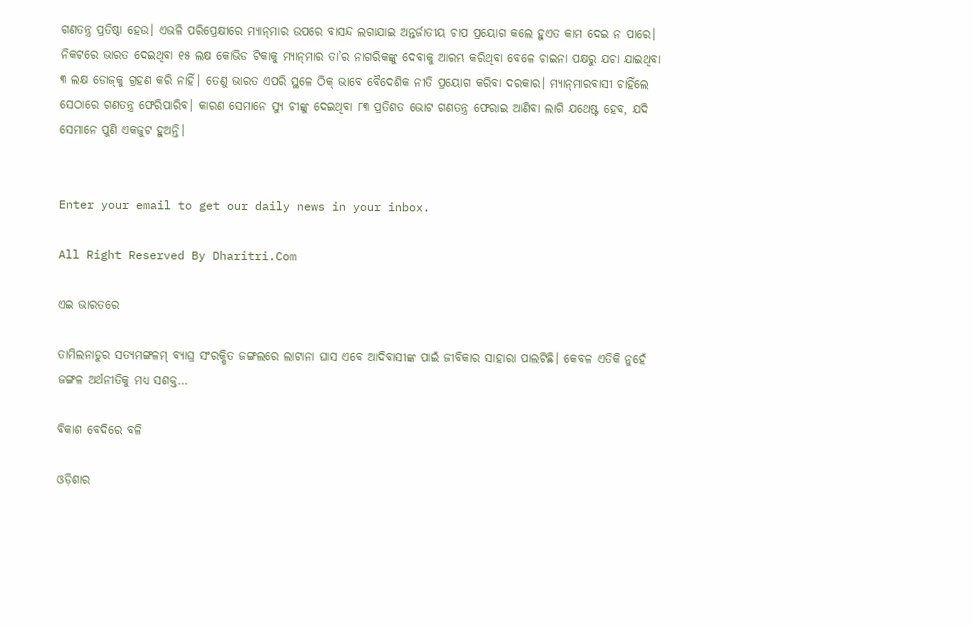ଗଣତନ୍ତ୍ର ପ୍ରତିଷ୍ଠା ହେଉ। ଏଭଳି ପରିପ୍ରେକ୍ଷୀରେ ମ୍ୟାନ୍‌ମାର ଉପରେ ବାସନ୍ଦ ଲଗାଯାଇ ଅନ୍ତର୍ଜାତୀୟ ଚାପ ପ୍ରୟୋଗ କଲେ ହୁଏତ କାମ ଦେଇ ନ ପାରେ। ନିକଟରେ ଭାରତ ଦେଇଥିବା ୧୫ ଲକ୍ଷ କୋଭିଡ ଟିକାକୁ ମ୍ୟାନ୍‌ମାର ତା’ର ନାଗରିକଙ୍କୁ ଦେବାକୁ ଆରମ୍ଭ କରିଥିବା ବେଳେ ଚାଇନା ପକ୍ଷରୁ ଯଚା ଯାଇଥିବା ୩ ଲକ୍ଷ ଡୋଜ୍‌କୁ ଗ୍ରହଣ କରି ନାହିଁ। ତେଣୁ ଭାରତ ଏପରି ସ୍ଥଳେ ଠିକ୍‌ ଭାବେ ବୈଦେଶିକ ନୀତି ପ୍ରୟୋଗ କରିବା ଦରକାର। ମ୍ୟାନ୍‌ମାରବାସୀ ଚାହିଁଲେ ସେଠାରେ ଗଣତନ୍ତ୍ର ଫେରିପାରିବ। କାରଣ ସେମାନେ ସ୍ୟୁ ଚୀଙ୍କୁ ଦେଇଥିବା ୮୩ ପ୍ରତିଶତ ଭୋଟ ଗଣତନ୍ତ୍ର ଫେରାଇ ଆଣିବା ଲାଗି ଯଥେଷ୍ଟ ହେବ, ଯଦି ସେମାନେ ପୁଣି ଏକଜୁଟ ହୁଅନ୍ତି।


Enter your email to get our daily news in your inbox.

All Right Reserved By Dharitri.Com

ଏଇ ଭାରତରେ

ତାମିଲନାଡୁର ସତ୍ୟମଙ୍ଗଳମ୍‌ ବ୍ୟାଘ୍ର ସଂରକ୍ଷିତ ଜଙ୍ଗଲରେ ଲାଟାନା ଘାସ ଏବେ ଆଦିବାସୀଙ୍କ ପାଇଁ ଜୀବିକାର ସାହାରା ପାଲଟିଛି। କେବଳ ଏତିକି ନୁହେଁ ଜଙ୍ଗଳ ଅର୍ଥନୀତିକୁ ମଧ୍ୟ ସଶକ୍ତ…

ବିକାଶ ବେଦିରେ ବଳି

ଓଡ଼ିଶାର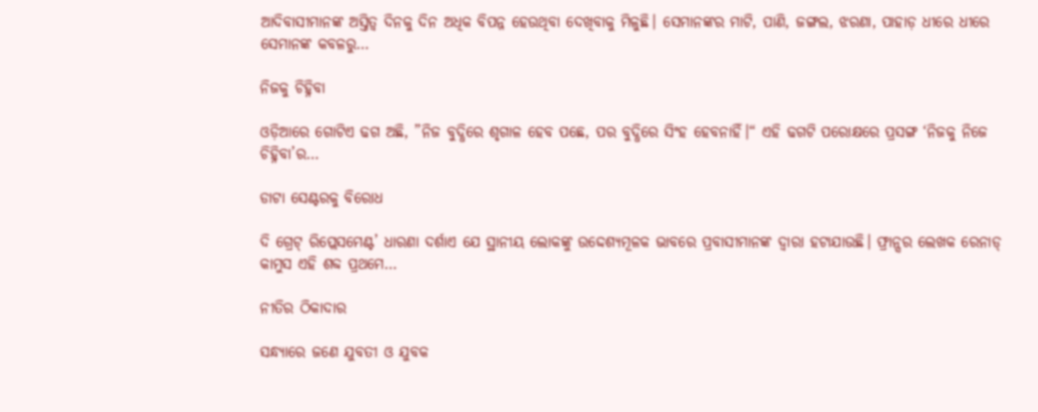ଆଦିବାସୀମାନଙ୍କ ଅସ୍ତିତ୍ୱ ଦିନକୁ ଦିନ ଅଧିକ ବିପନ୍ନ ହେଉଥିବା ଦେଖିବାକୁ ମିଳୁଛି। ସେମାନଙ୍କର ମାଟି, ପାଣି, ଜଙ୍ଗଲ, ଝରଣା, ପାହାଡ଼ ଧୀରେ ଧୀରେ ସେମାନଙ୍କ କବଳରୁ…

ନିଜକୁ ଚିହ୍ନିବା

ଓଡ଼ିଆରେ ଗୋଟିଏ ଢଗ ଅଛି, ”ନିଜ ବୁଦ୍ଧିରେ ଶୃଗାଳ ହେବ ପଛେ, ପର ବୁଦ୍ଧିରେ ସିଂହ ହେବନାହିଁ।“ ଏହି ଢଗଟି ପରୋକ୍ଷରେ ପ୍ରସଙ୍ଗ ‘ନିଜକୁ ନିଜେ ଚିହ୍ନିବା’ର…

ଡାଟା ସେଣ୍ଟରକୁ ବିରୋଧ

ଦି ଗ୍ରେଟ୍‌ ରିପ୍ଲେସମେଣ୍ଟ’ ଧାରଣା ଦର୍ଶାଏ ଯେ ସ୍ଥାନୀୟ ଲୋକଙ୍କୁ ଉଦ୍ଦେଶ୍ୟମୂଳକ ଭାବରେ ପ୍ରବାସୀମାନଙ୍କ ଦ୍ୱାରା ହଟାଯାଉଛି। ଫ୍ରାନ୍ସର ଲେଖକ ରେନାଡ୍‌ କାମୁସ ଏହି ଶବ୍ଦ ପ୍ରଥମେ…

ନୀତିର ଠିକାଦାର

ସନ୍ଧ୍ୟାରେ ଜଣେ ଯୁବତୀ ଓ ଯୁବକ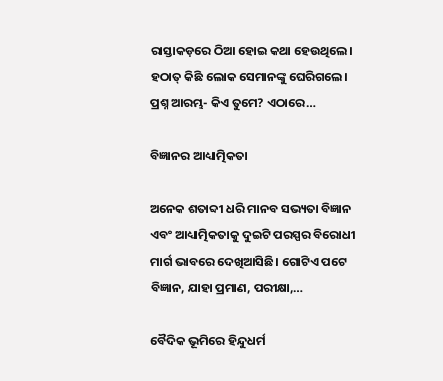ରାସ୍ତାକଡ଼ରେ ଠିଆ ହୋଇ କଥା ହେଉଥିଲେ। ହଠାତ୍‌ କିଛି ଲୋକ ସେମାନଙ୍କୁ ଘେରିଗଲେ। ପ୍ରଶ୍ନ ଆରମ୍ଭ- କିଏ ତୁମେ? ଏଠାରେ…

ବିଜ୍ଞାନର ଆଧ୍ୟାତ୍ମିକତା

ଅନେକ ଶତାବ୍ଦୀ ଧରି ମାନବ ସଭ୍ୟତା ବିଜ୍ଞାନ ଏବଂ ଆଧ୍ୟାତ୍ମିକତାକୁ ଦୁଇଟି ପରସ୍ପର ବିରୋଧୀ ମାର୍ଗ ଭାବରେ ଦେଖିଆସିଛି। ଗୋଟିଏ ପଟେ ବିଜ୍ଞାନ, ଯାହା ପ୍ରମାଣ, ପରୀକ୍ଷା,…

ବୈଦିକ ଭୂମିରେ ହିନ୍ଦୁଧର୍ମ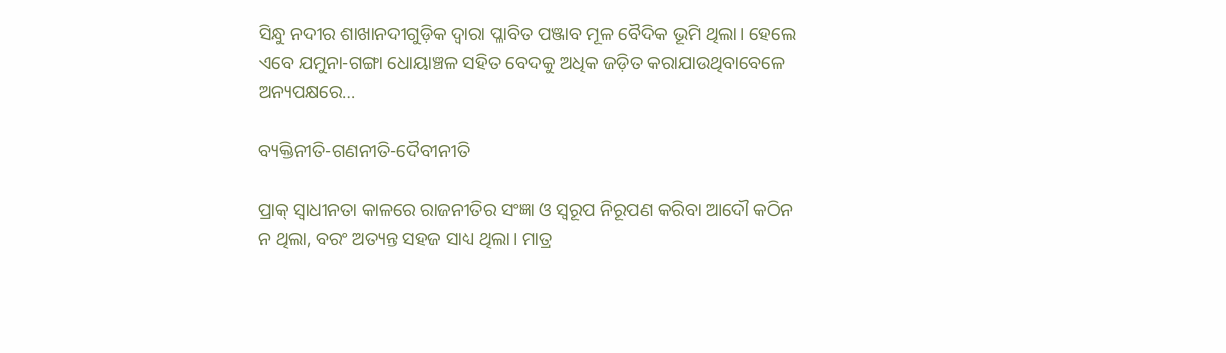ସିନ୍ଧୁ ନଦୀର ଶାଖାନଦୀଗୁଡ଼ିକ ଦ୍ୱାରା ପ୍ଳାବିତ ପଞ୍ଜାବ ମୂଳ ବୈଦିକ ଭୂମି ଥିଲା। ହେଲେ ଏବେ ଯମୁନା-ଗଙ୍ଗା ଧୋୟାଞ୍ଚଳ ସହିତ ବେଦକୁ ଅଧିକ ଜଡ଼ିତ କରାଯାଉଥିବାବେଳେ ଅନ୍ୟପକ୍ଷରେ…

ବ୍ୟକ୍ତିନୀତି-ଗଣନୀତି-ଦୈବୀନୀତି

ପ୍ରାକ୍‌ ସ୍ବାଧୀନତା କାଳରେ ରାଜନୀତିର ସଂଜ୍ଞା ଓ ସ୍ବରୂପ ନିରୂପଣ କରିବା ଆଦୌ କଠିନ ନ ଥିଲା, ବରଂ ଅତ୍ୟନ୍ତ ସହଜ ସାଧ୍ୟ ଥିଲା। ମାତ୍ର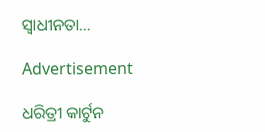ସ୍ବାଧୀନତା…

Advertisement

ଧରିତ୍ରୀ କାର୍ଟୁନ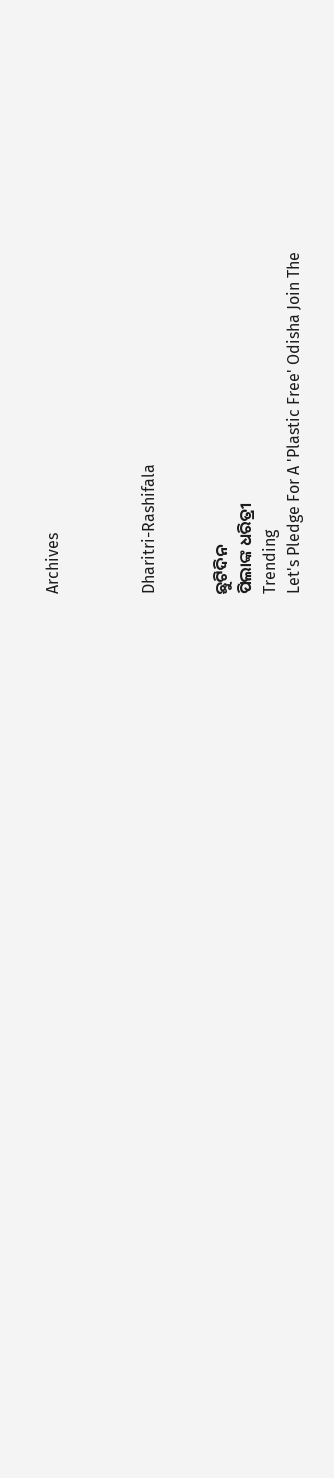Archives



Dharitri-Rashifala


ଛୁଟିଦିନ
ପିଲାଙ୍କ ଧରିତ୍ରୀ
Trending
Let's Pledge For A 'Plastic Free' Odisha Join The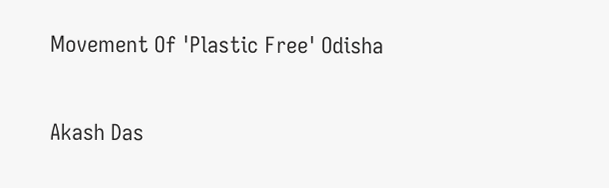Movement Of 'Plastic Free' Odisha

Akash Das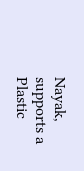Nayak, supports a Plastic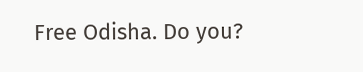Free Odisha. Do you?